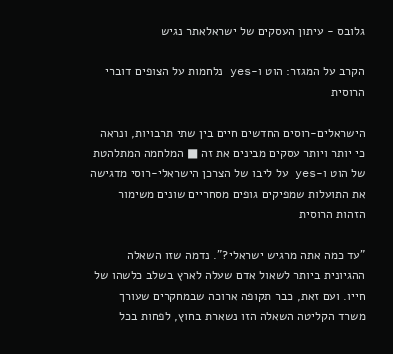גלובס - עיתון העסקים של ישראלאתר נגיש

הקרב על המגזר: הוט ו-yes נלחמות על הצופים דוברי הרוסית

הישראלים-רוסים החדשים חיים בין שתי תרבויות, ונראה כי יותר ויותר עסקים מבינים את זה ■ המלחמה המתלהטת של הוט ו-yes על ליבו של הצרכן הישראלי-רוסי מדגישה את התועלות שמפיקים גופים מסחריים שונים משימור הזהות הרוסית

"עד כמה אתה מרגיש ישראלי?". נדמה שזו השאלה ההגיונית ביותר לשאול אדם שעלה לארץ בשלב כלשהו של חייו. ועם זאת, כבר תקופה ארוכה שבמחקרים שעורך משרד הקליטה השאלה הזו נשארת בחוץ, לפחות בכל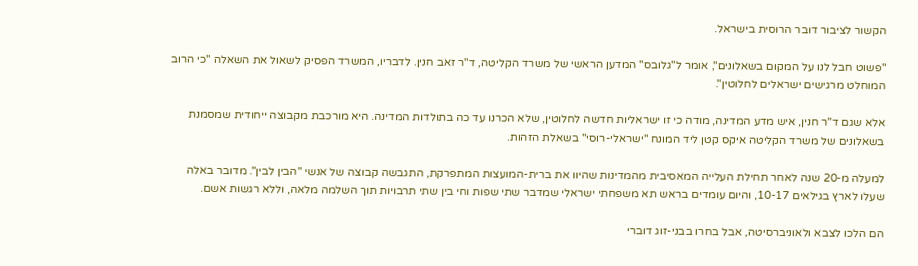הקשור לציבור דובר הרוסית בישראל.

"פשוט חבל לנו על המקום בשאלונים", אומר ל"גלובס" המדען הראשי של משרד הקליטה, ד"ר זאב חנין. לדבריו, המשרד הפסיק לשאול את השאלה "כי הרוב המוחלט מרגישים ישראלים לחלוטין".

אלא שגם ד"ר חנין, איש מדע המדינה, מודה כי זו ישראליות חדשה לחלוטין, שלא הכרנו עד כה בתולדות המדינה. היא מורכבת מקבוצה ייחודית שמסמנת בשאלונים של משרד הקליטה איקס קטן ליד המונח "ישראלי-רוסי" בשאלת הזהות.

למעלה מ-20 שנה לאחר תחילת העלייה המאסיבית מהמדינות שהיוו את ברית-המועצות המתפרקת, התגבשה קבוצה של אנשי "הבין לבין". מדובר באלה שעלו לארץ בגילאים 10-17, והיום עומדים בראש תא משפחתי ישראלי שמדבר שתי שפות וחי בין שתי תרבויות תוך השלמה מלאה, וללא רגשות אשם.

הם הלכו לצבא ולאוניברסיטה, אבל בחרו בבני-זוג דוברי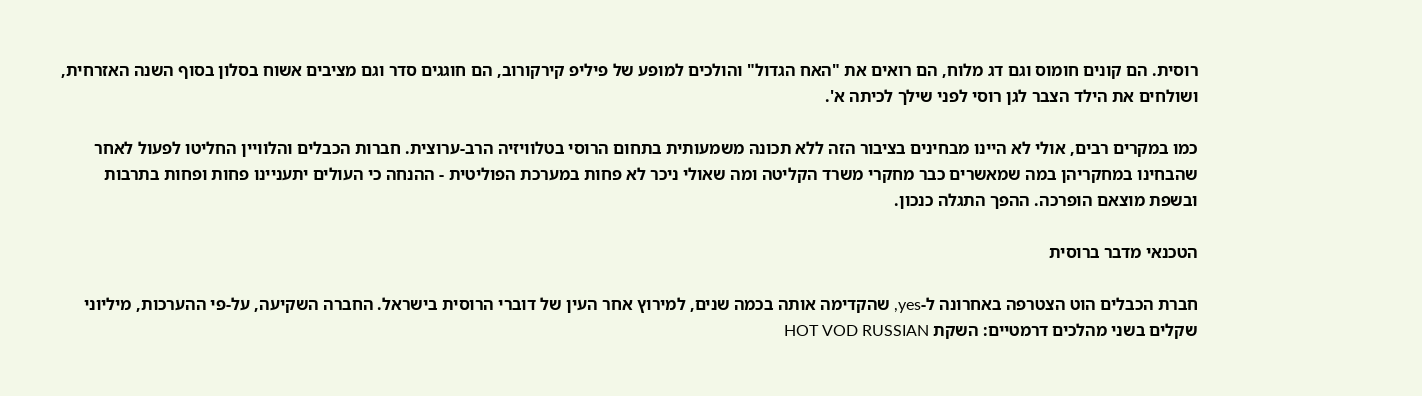רוסית. הם קונים חומוס וגם דג מלוח, הם רואים את "האח הגדול" והולכים למופע של פיליפ קירקורוב, הם חוגגים סדר וגם מציבים אשוח בסלון בסוף השנה האזרחית, ושולחים את הילד הצבר לגן רוסי לפני שילך לכיתה א'.

כמו במקרים רבים, אולי לא היינו מבחינים בציבור הזה ללא תכונה משמעותית בתחום הרוסי בטלוויזיה הרב-ערוצית. חברות הכבלים והלוויין החליטו לפעול לאחר שהבחינו במחקריהן במה שמאשרים כבר מחקרי משרד הקליטה ומה שאולי ניכר לא פחות במערכת הפוליטית - ההנחה כי העולים יתעניינו פחות ופחות בתרבות ובשפת מוצאם הופרכה. ההפך התגלה כנכון.

הטכנאי מדבר ברוסית

חברת הכבלים הוט הצטרפה באחרונה ל-yes, שהקדימה אותה בכמה שנים, למירוץ אחר העין של דוברי הרוסית בישראל. החברה השקיעה, על-פי ההערכות, מיליוני שקלים בשני מהלכים דרמטיים: השקת HOT VOD RUSSIAN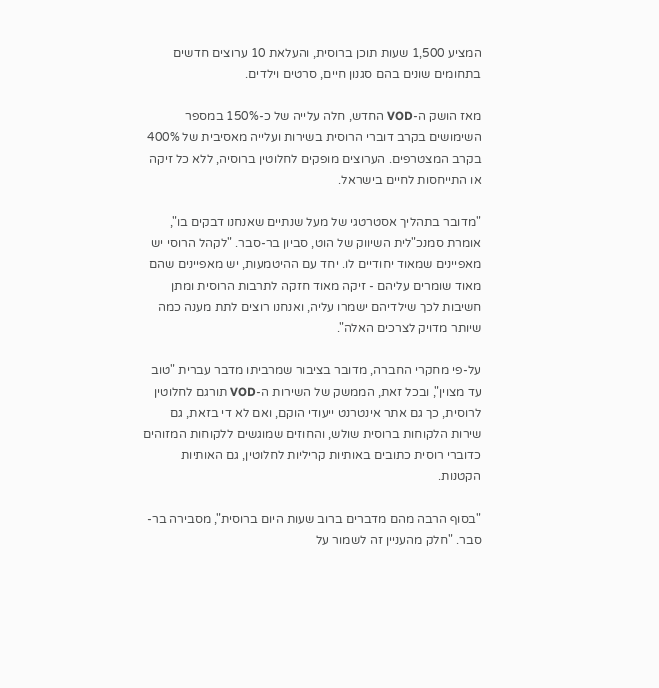המציע 1,500 שעות תוכן ברוסית, והעלאת 10 ערוצים חדשים בתחומים שונים בהם סגנון חיים, סרטים וילדים.

מאז הושק ה-VOD החדש, חלה עלייה של כ-150% במספר השימושים בקרב דוברי הרוסית בשירות ועלייה מאסיבית של 400% בקרב המצטרפים. הערוצים מופקים לחלוטין ברוסיה, ללא כל זיקה או התייחסות לחיים בישראל.

"מדובר בתהליך אסטרטגי של מעל שנתיים שאנחנו דבקים בו", אומרת סמנכ"לית השיווק של הוט, סביון בר-סבר. "לקהל הרוסי יש מאפיינים שמאוד יחודיים לו. יחד עם ההיטמעות, יש מאפיינים שהם מאוד שומרים עליהם - זיקה מאוד חזקה לתרבות הרוסית ומתן חשיבות לכך שילדיהם ישמרו עליה, ואנחנו רוצים לתת מענה כמה שיותר מדויק לצרכים האלה".

על-פי מחקרי החברה, מדובר בציבור שמרביתו מדבר עברית "טוב עד מצוין", ובכל זאת, הממשק של השירות ה-VOD תורגם לחלוטין לרוסית, כך גם אתר אינטרנט ייעודי הוקם, ואם לא די בזאת, גם שירות הלקוחות ברוסית שולש, והחוזים שמוגשים ללקוחות המזוהים כדוברי רוסית כתובים באותיות קריליות לחלוטין, גם האותיות הקטנות.

"בסוף הרבה מהם מדברים ברוב שעות היום ברוסית", מסבירה בר-סבר. "חלק מהעניין זה לשמור על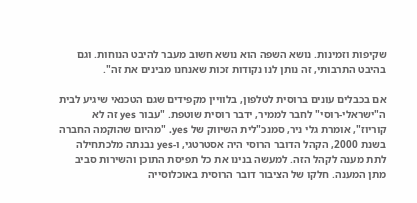שקיפות וזמינות. נושא השפה הוא נושא חשוב מעבר להיבט הנוחות. וגם בהיבט התרבותי, זה נותן לנו נקודות זכות שאנחנו מבינים את זה".

אם בכבלים עונים ברוסית לטלפון, בלוויין מקפידים שגם הטכנאי שיגיע לבית ה"ישראלי-רוסי" לחבר לממיר, ידבר רוסית שוטפת. "עבור yes זה לא קוריוז", אומרת גלי ניר, סמנכ"לית השיווק של yes. "מהיום שהוקמה החברה בשנת 2000, הקהל הדובר הרוסי היה אסטרטגי, ו-yes נבנתה מלכתחילה לתת מענה לקהל הזה. למעשה בנינו את כל תפיסת התוכן והשירות סביב מתן המענה. חלקו של הציבור דובר הרוסית באוכלוסייה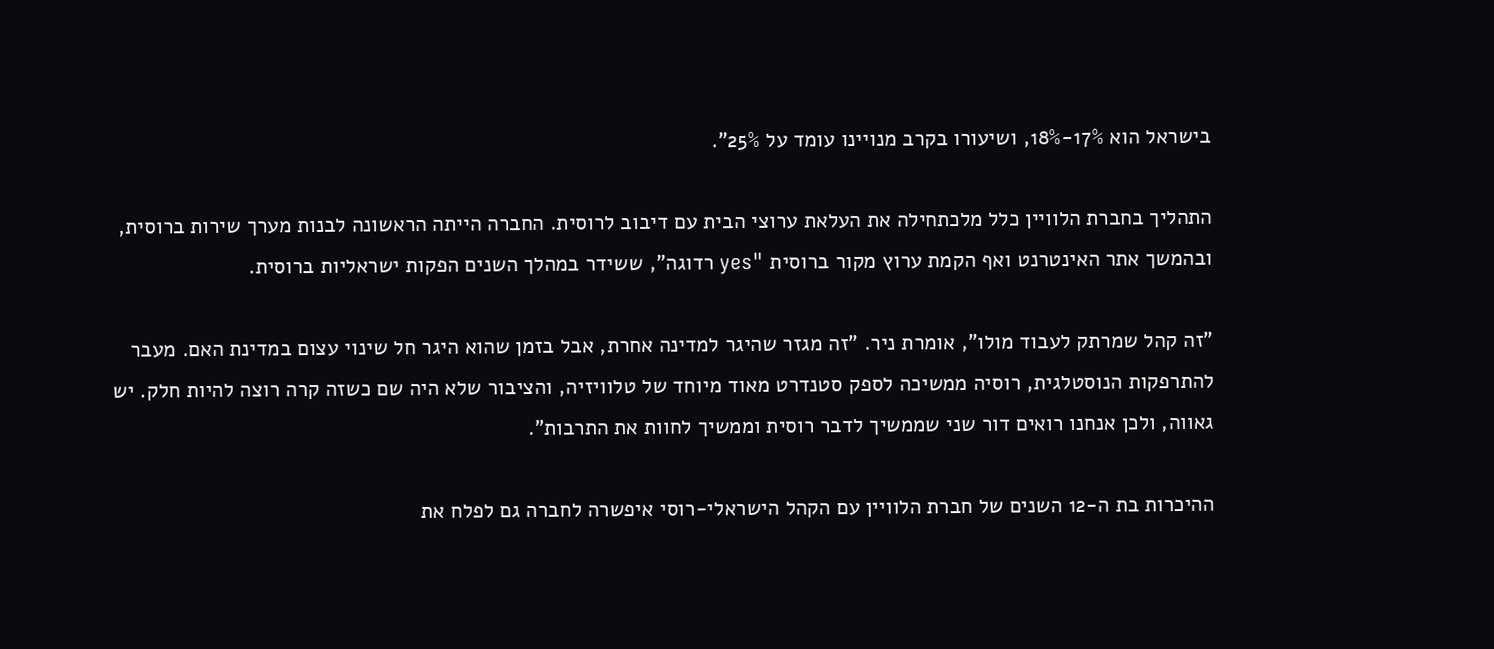בישראל הוא 17%-18%, ושיעורו בקרב מנויינו עומד על 25%".

התהליך בחברת הלוויין כלל מלכתחילה את העלאת ערוצי הבית עם דיבוב לרוסית. החברה הייתה הראשונה לבנות מערך שירות ברוסית, ובהמשך אתר האינטרנט ואף הקמת ערוץ מקור ברוסית "yes רדוגה", ששידר במהלך השנים הפקות ישראליות ברוסית.

"זה קהל שמרתק לעבוד מולו", אומרת ניר. "זה מגזר שהיגר למדינה אחרת, אבל בזמן שהוא היגר חל שינוי עצום במדינת האם. מעבר להתרפקות הנוסטלגית, רוסיה ממשיכה לספק סטנדרט מאוד מיוחד של טלוויזיה, והציבור שלא היה שם כשזה קרה רוצה להיות חלק. יש גאווה, ולכן אנחנו רואים דור שני שממשיך לדבר רוסית וממשיך לחוות את התרבות".

ההיכרות בת ה-12 השנים של חברת הלוויין עם הקהל הישראלי-רוסי איפשרה לחברה גם לפלח את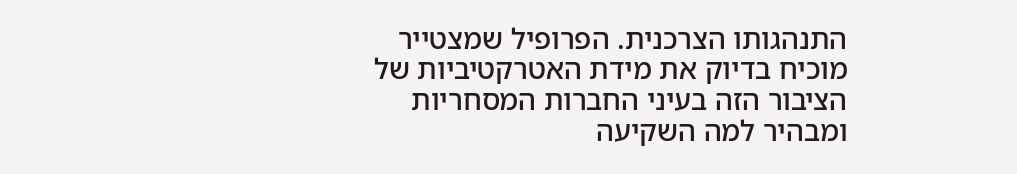התנהגותו הצרכנית. הפרופיל שמצטייר מוכיח בדיוק את מידת האטרקטיביות של הציבור הזה בעיני החברות המסחריות ומבהיר למה השקיעה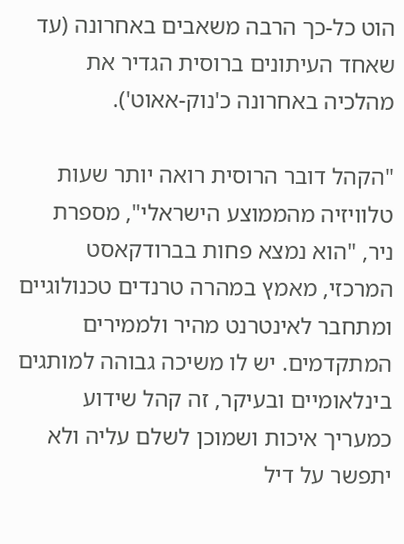הוט כל-כך הרבה משאבים באחרונה (עד שאחד העיתונים ברוסית הגדיר את מהלכיה באחרונה כ'נוק-אאוט').

"הקהל דובר הרוסית רואה יותר שעות טלוויזיה מהממוצע הישראלי", מספרת ניר, "הוא נמצא פחות בברודקאסט המרכזי, מאמץ במהרה טרנדים טכנולוגיים ומתחבר לאינטרנט מהיר ולממירים המתקדמים. יש לו משיכה גבוהה למותגים בינלאומיים ובעיקר, זה קהל שידוע כמעריך איכות ושמוכן לשלם עליה ולא יתפשר על דיל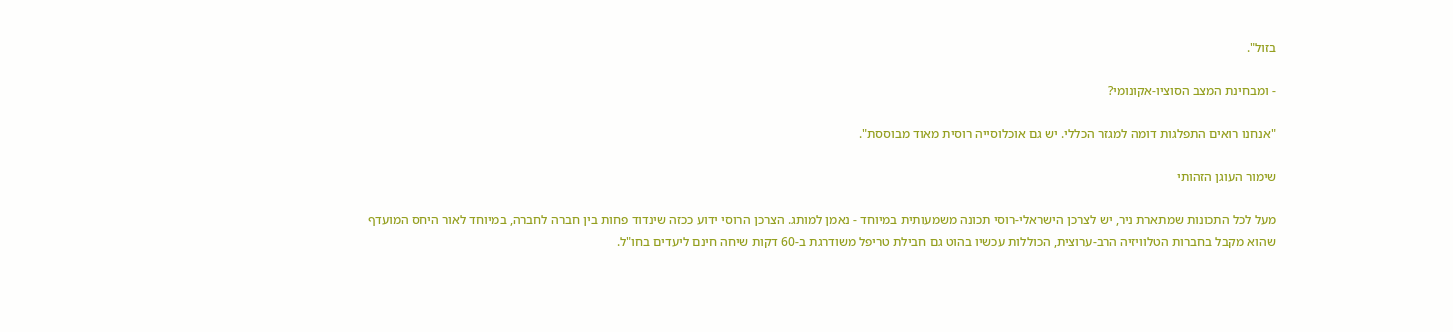בזול".

- ומבחינת המצב הסוציו-אקונומי?

"אנחנו רואים התפלגות דומה למגזר הכללי. יש גם אוכלוסייה רוסית מאוד מבוססת".

שימור העוגן הזהותי

מעל לכל התכונות שמתארת ניר, יש לצרכן הישראלי-רוסי תכונה משמעותית במיוחד - נאמן למותג. הצרכן הרוסי ידוע ככזה שינדוד פחות בין חברה לחברה, במיוחד לאור היחס המועדף שהוא מקבל בחברות הטלוויזיה הרב-ערוצית, הכוללות עכשיו בהוט גם חבילת טריפל משודרגת ב-60 דקות שיחה חינם ליעדים בחו"ל.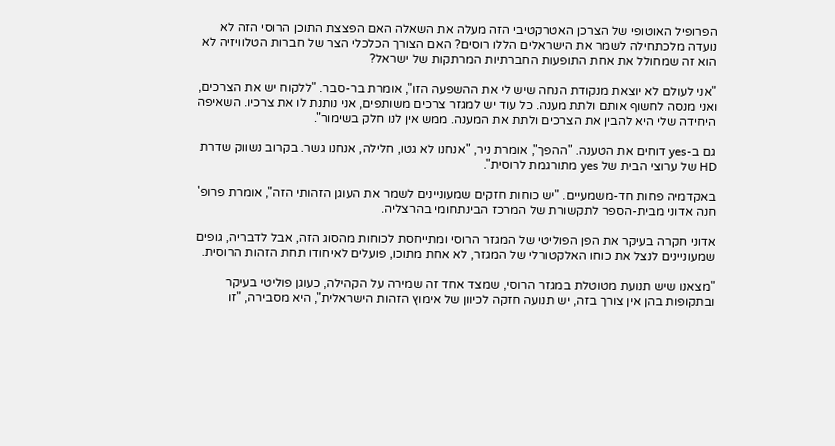הפרופיל האוטופי של הצרכן האטרקטיבי הזה מעלה את השאלה האם הפצצת התוכן הרוסי הזה לא נועדה מלכתחילה לשמר את הישראלים הללו רוסים? האם הצורך הכלכלי הצר של חברות הטלוויזיה לא הוא זה שמחולל את אחת התופעות החברתיות המרתקות של ישראל?

"אני לעולם לא יוצאת מנקודת הנחה שיש לי את ההשפעה הזו", אומרת בר-סבר. "ללקוח יש את הצרכים, ואני מנסה לחשוף אותם ולתת מענה. כל עוד יש למגזר צרכים משותפים, אני נותנת לו את צרכיו. השאיפה היחידה שלי היא להבין את הצרכים ולתת את המענה. ממש אין לנו חלק בשימור".

גם ב-yes דוחים את הטענה. "ההפך", אומרת ניר, "אנחנו לא גטו, חלילה, אנחנו גשר. בקרוב נשווק שדרת HD של ערוצי הבית של yes מתורגמת לרוסית".

באקדמיה פחות חד-משמעיים. "יש כוחות חזקים שמעוניינים לשמר את העוגן הזהותי הזה", אומרת פרופ' חנה אדוני מבית-הספר לתקשורת של המרכז הבינתחומי בהרצליה.

אדוני חקרה בעיקר את הפן הפוליטי של המגזר הרוסי ומתייחסת לכוחות מהסוג הזה, אבל לדבריה, גופים שמעוניינים לנצל את כוחו האלקטורלי של המגזר, לא אחת מתוכו, פועלים לאיחודו תחת הזהות הרוסית.

"מצאנו שיש תנועת מטוטלת במגזר הרוסי, שמצד אחד זה שמירה על הקהילה, כעוגן פוליטי בעיקר ובתקופות בהן אין צורך בזה, יש תנועה חזקה לכיוון של אימוץ הזהות הישראלית", היא מסבירה, "זו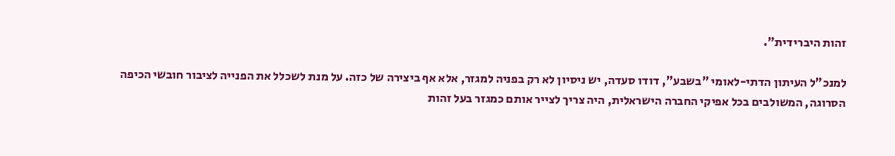זהות היברידית".

למנכ"ל העיתון הדתי-לאומי "בשבע", דודו סעדה, יש ניסיון לא רק בפניה למגזר, אלא אף ביצירה של כזה. על מנת לשכלל את הפנייה לציבור חובשי הכיפה הסרוגה, המשולבים בכל אפיקי החברה הישראלית, היה צריך לצייר אותם כמגזר בעל זהות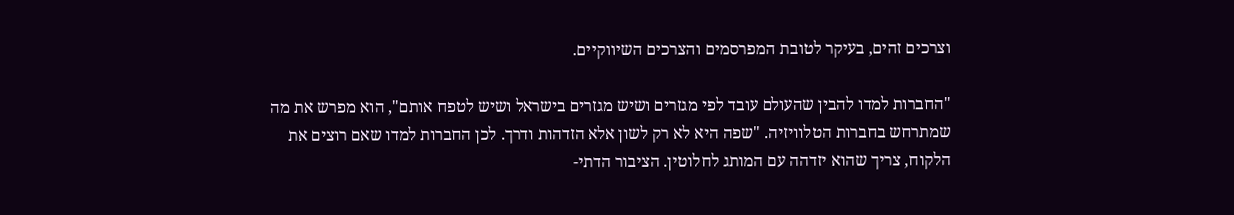וצרכים זהים, בעיקר לטובת המפרסמים והצרכים השיווקיים.

"החברות למדו להבין שהעולם עובד לפי מגזרים ושיש מגזרים בישראל ושיש לטפח אותם", הוא מפרש את מה שמתרחש בחברות הטלוויזיה. "שפה היא לא רק לשון אלא הזדהות ודרך. לכן החברות למדו שאם רוצים את הלקוח, צריך שהוא יזדהה עם המותג לחלוטין. הציבור הדתי-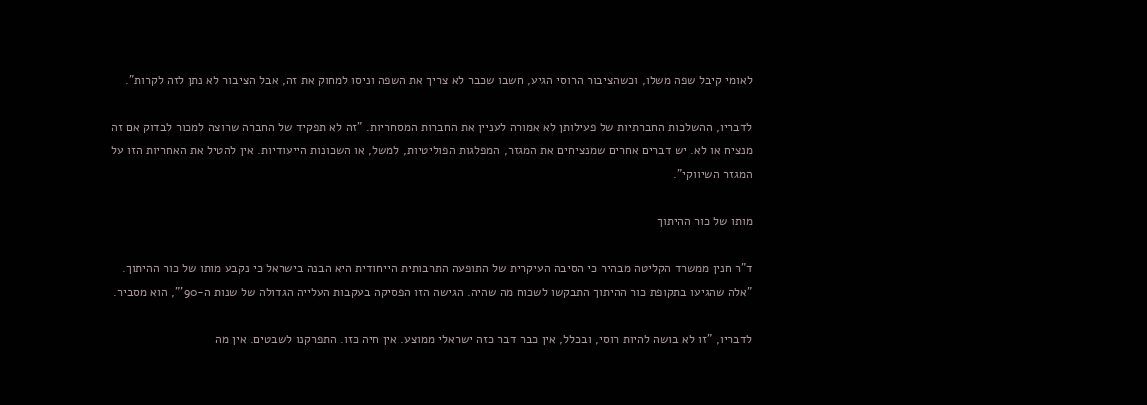לאומי קיבל שפה משלו, וכשהציבור הרוסי הגיע, חשבו שכבר לא צריך את השפה וניסו למחוק את זה, אבל הציבור לא נתן לזה לקרות".

לדבריו, ההשלכות החברתיות של פעילותן לא אמורה לעניין את החברות המסחריות. "זה לא תפקיד של החברה שרוצה למכור לבדוק אם זה מנציח או לא. יש דברים אחרים שמנציחים את המגזר, המפלגות הפוליטיות, למשל, או השכונות הייעודיות. אין להטיל את האחריות הזו על המגזר השיווקי".

מותו של כור ההיתוך

ד"ר חנין ממשרד הקליטה מבהיר כי הסיבה העיקרית של התופעה התרבותית הייחודית היא הבנה בישראל כי נקבע מותו של כור ההיתוך. "אלה שהגיעו בתקופת כור ההיתוך התבקשו לשכוח מה שהיה. הגישה הזו הפסיקה בעקבות העלייה הגדולה של שנות ה-90'", הוא מסביר.

לדבריו, "זו לא בושה להיות רוסי, ובכלל, אין כבר דבר כזה ישראלי ממוצע. אין חיה כזו. התפרקנו לשבטים. אין מה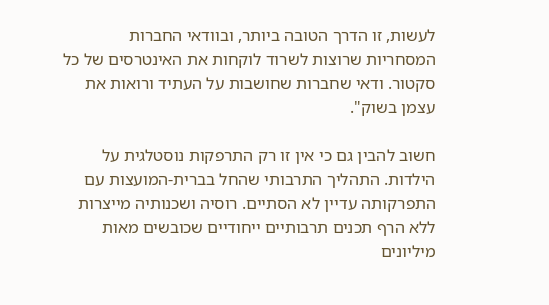לעשות, זו הדרך הטובה ביותר, ובוודאי החברות המסחריות שרוצות לשרוד לוקחות את האינטרסים של כל סקטור. ודאי שחברות שחושבות על העתיד ורואות את עצמן בשוק".

חשוב להבין גם כי אין זו רק התרפקות נוסטלגית על הילדות. התהליך התרבותי שהחל בברית-המועצות עם התפרקותה עדיין לא הסתיים. רוסיה ושכנותיה מייצרות ללא הרף תכנים תרבותיים ייחודיים שכובשים מאות מיליונים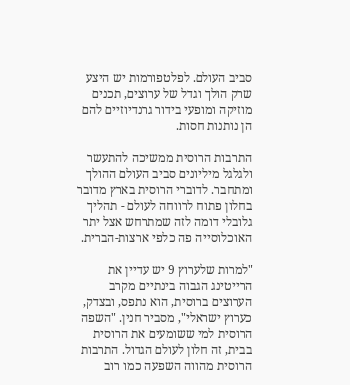סביב העולם. לפלטפורמות יש היצע שרק הולך וגדל של ערוצים, תכנים מוזיקה ומופעי בידור גרנדיוזיים להם הן נותנות חסות.

התרבות הרוסית ממשיכה להתעשר ולגלגל מיליונים סביב העולם ההולך ומתחבר. לדוברי הרוסית בארץ מדובר בחלון פתוח לרווחה לעולם - תהליך גלובלי דומה לזה שמתרחש אצל יתר האוכלוסייה פה כלפי ארצות-הברית.

"למרות שלערוץ 9 יש עדיין את הרייטינג הגבוה בינתיים מקרב הערוצים ברוסית, הוא נתפס, ובצדק, כערוץ ישראלי", מסביר חנין. "השפה הרוסית למי ששומעים את הרוסית בבית, זה חלון לעולם הגדול. התרבות הרוסית מהווה השפעה כמו רוב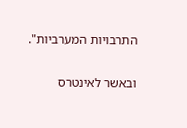התרבויות המערביות".

ובאשר לאינטרס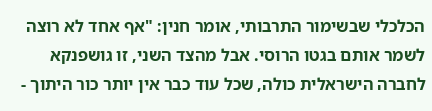הכלכלי שבשימור התרבותי, אומר חנין: "אף אחד לא רוצה לשמר אותם בגטו הרוסי. אבל מהצד השני, זו גושפנקא לחברה הישראלית כולה, שכל עוד כבר אין יותר כור היתוך -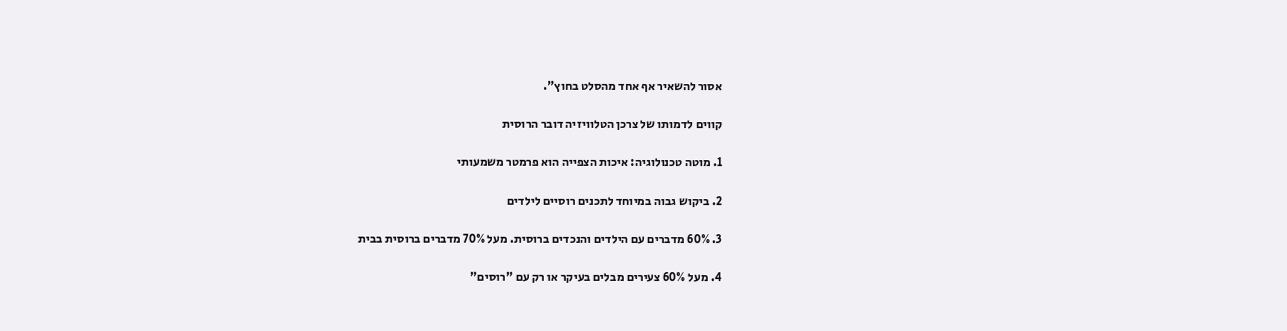אסור להשאיר אף אחד מהסלט בחוץ".

קווים לדמותו של צרכן הטלוויזיה דובר הרוסית

1. מוטה טכנולוגיה: איכות הצפייה הוא פרמטר משמעותי

2. ביקוש גבוה במיוחד לתכנים רוסיים לילדים

3. 60% מדברים עם הילדים והנכדים ברוסית. מעל 70% מדברים ברוסית בבית

4. מעל 60% צעירים מבלים בעיקר או רק עם "רוסים"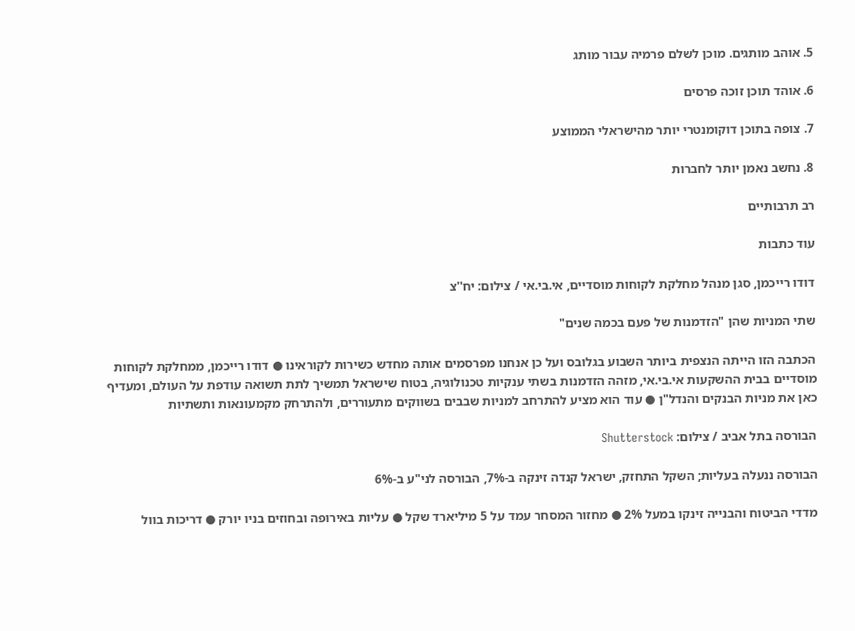5. אוהב מותגים. מוכן לשלם פרמיה עבור מותג

6. אוהד תוכן זוכה פרסים

7. צופה בתוכן דוקומנטרי יותר מהישראלי הממוצע

8. נחשב נאמן יותר לחברות

רב תרבותיים

עוד כתבות

דודו רייכמן, סגן מנהל מחלקת לקוחות מוסדיים, אי.בי.אי / צילום: יח''צ

שתי המניות שהן "הזדמנות של פעם בכמה שנים"

הכתבה הזו הייתה הנצפית ביותר השבוע בגלובס ועל כן אנחנו מפרסמים אותה מחדש כשירות לקוראינו ● דודו רייכמן, ממחלקת לקוחות מוסדיים בבית ההשקעות אי.בי.אי, מזהה הזדמנות בשתי ענקיות טכנולוגיה, בטוח שישראל תמשיך לתת תשואה עודפת על העולם, ומעדיף כאן את מניות הבנקים והנדל"ן ● עוד הוא מציע להתרחב למניות שבבים בשווקים מתעוררים, ולהתרחק מקמעונאות ותשתיות

הבורסה בתל אביב / צילום: Shutterstock

הבורסה ננעלה בעליות; השקל התחזק, ישראל קנדה זינקה ב-7%, הבורסה לני"ע ב-6%

מדדי הביטוח והבנייה זינקו במעל 2% ● מחזור המסחר עמד על 5 מיליארד שקל ● עליות באירופה ובחוזים בניו יורק ● דריכות בוול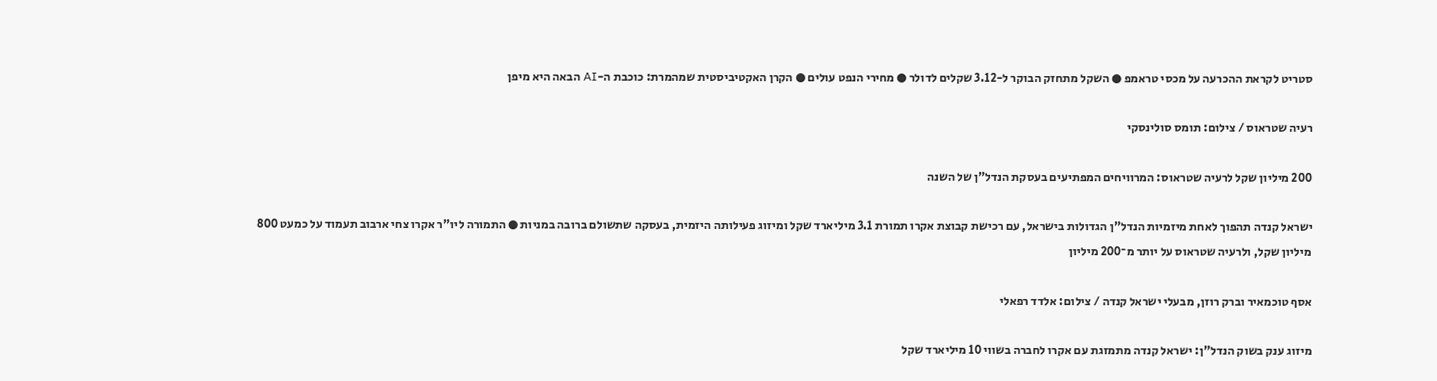סטריט לקראת ההכרעה על מכסי טראמפ ● השקל מתחזק הבוקר ל-3.12 שקלים לדולר ● מחירי הנפט עולים ● הקרן האקטיביסטית שמהמרת: כוכבת ה-AI הבאה היא מיפן

רעיה שטראוס / צילום: תומס סולינסקי

200 מיליון שקל לרעיה שטראוס: המרוויחים המפתיעים בעסקת הנדל"ן של השנה

ישראל קנדה תהפוך לאחת מיזמיות הנדל"ן הגדולות בישראל, עם רכישת קבוצת אקרו תמורת 3.1 מיליארד שקל ומיזוג פעילותה היזמית, בעסקה שתשולם ברובה במניות ● התמורה ליו"ר אקרו צחי ארבוב תעמוד על כמעט 800 מיליון שקל, ולרעיה שטראוס על יותר מ־200 מיליון

אסף טוכמאיר וברק רוזן, מבעלי ישראל קנדה / צילום: אלדד רפאלי

מיזוג ענק בשוק הנדל"ן: ישראל קנדה מתמזגת עם אקרו לחברה בשווי 10 מיליארד שקל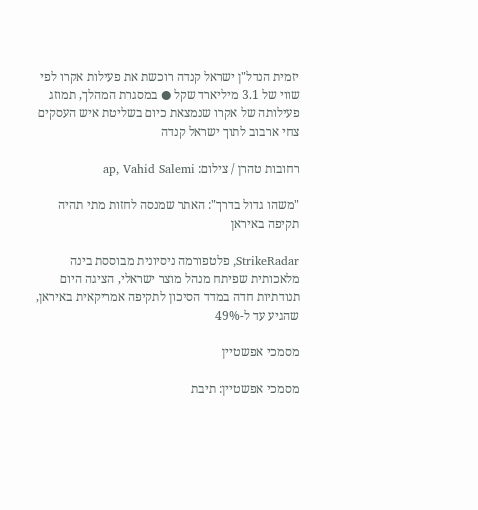יזמית הנדל"ן ישראל קנדה רוכשת את פעילות אקרו לפי שווי של 3.1 מיליארד שקל ● במסגרת המהלך, תמוזג פעילותה של אקרו שנמצאת כיום בשליטת איש העסקים צחי ארבוב לתוך ישראל קנדה

רחובות טהרן / צילום: ap, Vahid Salemi

"משהו גדול בדרך": האתר שמנסה לחזות מתי תהיה תקיפה באיראן

StrikeRadar, פלטפורמה ניסיונית מבוססת בינה מלאכותית שפיתח מנהל מוצר ישראלי, הציגה היום תנודתיות חדה במדד הסיכון לתקיפה אמריקאית באיראן, שהגיע עד ל-49%

מסמכי אפשטיין

מסמכי אפשטיין: תיבת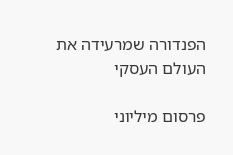הפנדורה שמרעידה את העולם העסקי

פרסום מיליוני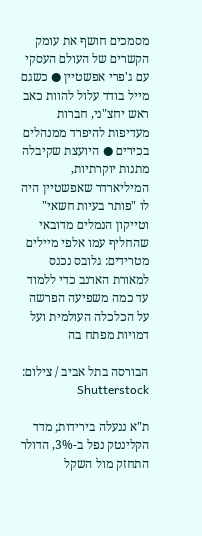מסמכים חושף את עומק הקשרים של העולם העסקי עם ג'פרי אפשטיין ● כשגם מייל בודד עלול להוות כאב ראש יחצ"ני, חברות מעדיפות להיפרד ממנהלים בכירים ● היועצת שקיבלה מתנות יוקרתיות, המיליארדר שאפשטיין היה לו "פותר בעיות חשאי" וטייקון הנמלים מדובאי שהחליף עמו אלפי מיילים מטרידים: גלובס נכנס למאורת הארנב כדי ללמוד עד כמה משפיעה הפרשה על הכלכלה העולמית ועל דמויות מפתח בה

הבורסה בתל אביב / צילום: Shutterstock

ת"א ננעלה בירידות; מדד הקלינטק נפל ב-3%, הדולר התחזק מול השקל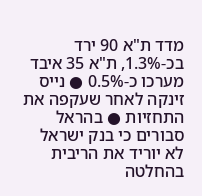מדד ת"א 90 ירד בכ-1.3%, ת"א 35 איבד מערכו כ-0.5% ● נייס זינקה לאחר שעקפה את התחזיות ● בהראל סבורים כי בנק ישראל לא יוריד את הריבית בהחלטה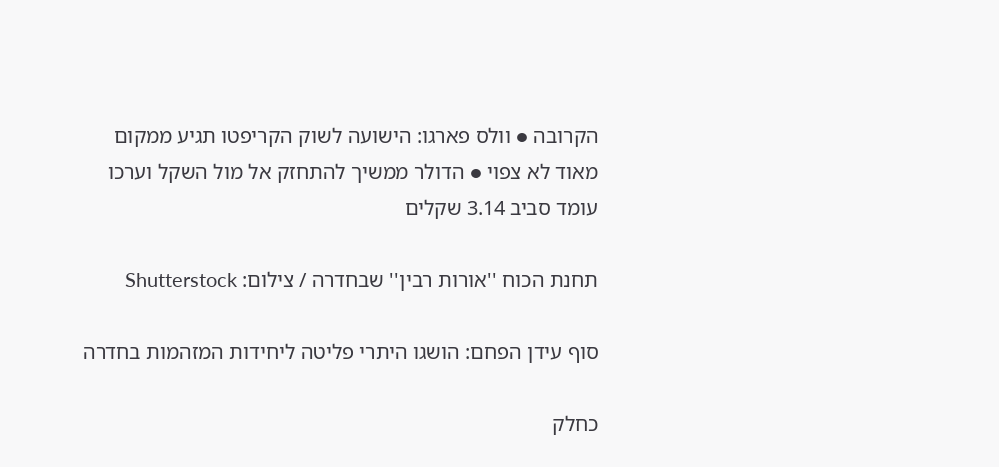הקרובה ● וולס פארגו: הישועה לשוק הקריפטו תגיע ממקום מאוד לא צפוי ● הדולר ממשיך להתחזק אל מול השקל וערכו עומד סביב 3.14 שקלים

תחנת הכוח ''אורות רבין'' שבחדרה / צילום: Shutterstock

סוף עידן הפחם: הושגו היתרי פליטה ליחידות המזהמות בחדרה

כחלק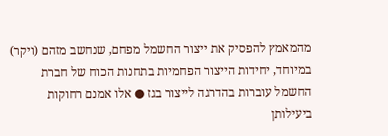מהמאמץ להפסיק את ייצור החשמל מפחם, שנחשב מזהם (ויקר) במיוחד, יחידות הייצור הפחמיות בתחנות הכוח של חברת החשמל עוברות בהדרגה לייצור בגז ● אלו אמנם רחוקות ביעילותן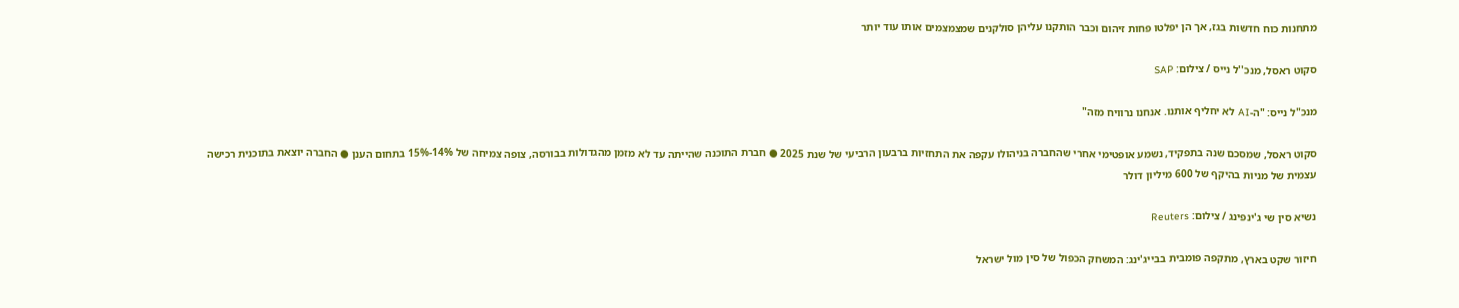מתחנות כוח חדשות בגז, אך הן יפלטו פחות זיהום וכבר הותקנו עליהן סולקנים שמצמצמים אותו עוד יותר

סקוט ראסל, מנכ''ל נייס / צילום: SAP

מנכ"ל נייס: "ה-AI לא יחליף אותנו. אנחנו נרוויח מזה"

סקוט ראסל, שמסכם שנה בתפקיד, נשמע אופטימי אחרי שהחברה בניהולו עקפה את התחזיות ברבעון הרביעי של שנת 2025 ● חברת התוכנה שהייתה עד לא מזמן מהגדולות בבורסה, צופה צמיחה של 14%-15% בתחום הענן ● החברה יוצאת בתוכנית רכישה עצמית של מניות בהיקף של 600 מיליון דולר

נשיא סין שי ג'ינפינג / צילום: Reuters

חיזור שקט בארץ, מתקפה פומבית בבייג'ינג: המשחק הכפול של סין מול ישראל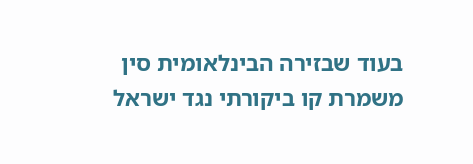בעוד שבזירה הבינלאומית סין משמרת קו ביקורתי נגד ישראל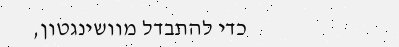כדי להתבדל מוושינגטון,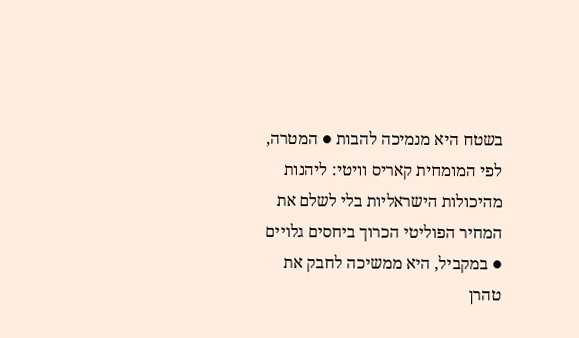בשטח היא מנמיכה להבות ● המטרה, לפי המומחית קאריס וויטי: ליהנות מהיכולות הישראליות בלי לשלם את המחיר הפוליטי הכרוך ביחסים גלויים ● במקביל, היא ממשיכה לחבק את טהרן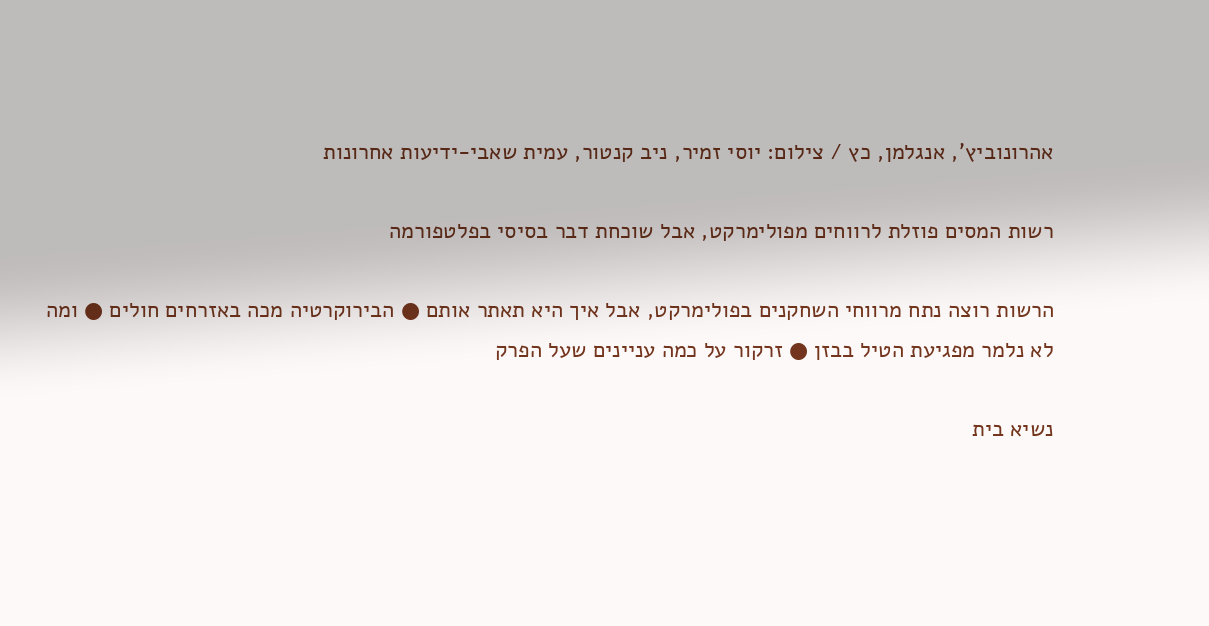אהרונוביץ', אנגלמן, כץ / צילום: יוסי זמיר, ניב קנטור, עמית שאבי-ידיעות אחרונות

רשות המסים פוזלת לרווחים מפולימרקט, אבל שוכחת דבר בסיסי בפלטפורמה

הרשות רוצה נתח מרווחי השחקנים בפולימרקט, אבל איך היא תאתר אותם ● הבירוקרטיה מכה באזרחים חולים ● ומה לא נלמר מפגיעת הטיל בבזן ● זרקור על כמה עניינים שעל הפרק

נשיא בית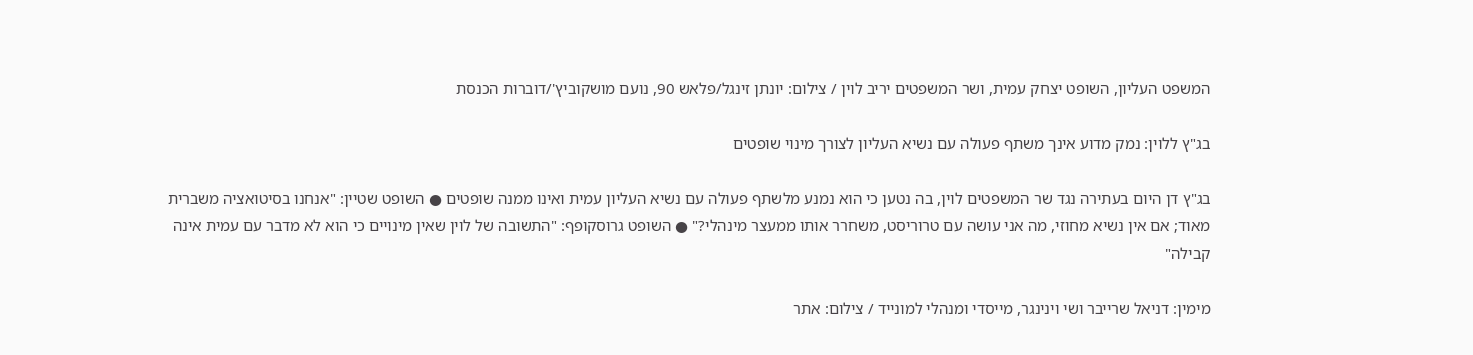המשפט העליון, השופט יצחק עמית, ושר המשפטים יריב לוין / צילום: יונתן זינגל/פלאש 90, נועם מושקוביץ'/דוברות הכנסת

בג"ץ ללוין: נמק מדוע אינך משתף פעולה עם נשיא העליון לצורך מינוי שופטים

בג"ץ דן היום בעתירה נגד שר המשפטים לוין, בה נטען כי הוא נמנע מלשתף פעולה עם נשיא העליון עמית ואינו ממנה שופטים ● השופט שטיין: "אנחנו בסיטואציה משברית מאוד; אם אין נשיא מחוזי, מה אני עושה עם טרוריסט, משחרר אותו ממעצר מינהלי?" ● השופט גרוסקופף: "התשובה של לוין שאין מינויים כי הוא לא מדבר עם עמית אינה קבילה"

מימין: דניאל שרייבר ושי וינינגר, מייסדי ומנהלי למונייד / צילום: אתר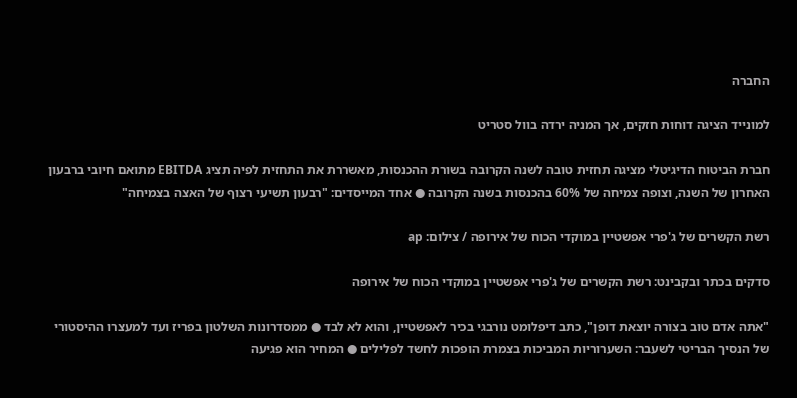החברה

למונייד הציגה דוחות חזקים, אך המניה ירדה בוול סטריט

חברת הביטוח הדיגיטלי מציגה תחזית טובה לשנה הקרובה בשורת ההכנסות, מאשררת את התחזית לפיה תציג EBITDA מתואם חיובי ברבעון האחרון של השנה, וצופה צמיחה של 60% בהכנסות בשנה הקרובה ● אחד המייסדים: "רבעון תשיעי רצוף של האצה בצמיחה"

רשת הקשרים של ג'פרי אפשטיין במוקדי הכוח של אירופה / צילום: ap

סדקים בכתר ובקבינט: רשת הקשרים של ג'פרי אפשטיין במוקדי הכוח של אירופה

"אתה אדם טוב בצורה יוצאת דופן", כתב דיפלומט נורבגי בכיר לאפשטיין, והוא לא לבד ● ממסדרונות השלטון בפריז ועד למעצרו ההיסטורי של הנסיך הבריטי לשעבר: השערוריות המביכות בצמרת הופכות לחשד לפלילים ● המחיר הוא פגיעה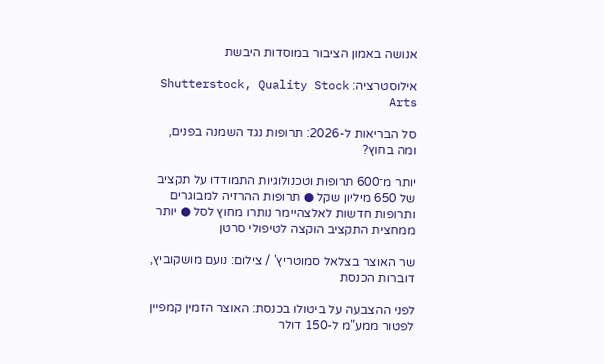אנושה באמון הציבור במוסדות היבשת

אילוסטרציה: Shutterstock, Quality Stock Arts

סל הבריאות ל-2026: תרופות נגד השמנה בפנים, ומה בחוץ?

יותר מ־600 תרופות וטכנולוגיות התמודדו על תקציב של 650 מיליון שקל ● תרופות ההרזיה למבוגרים ותרופות חדשות לאלצהיימר נותרו מחוץ לסל ● יותר ממחצית התקציב הוקצה לטיפולי סרטן

שר האוצר בצלאל סמוטריץ' / צילום: נועם מושקוביץ, דוברות הכנסת

לפני ההצבעה על ביטולו בכנסת: האוצר הזמין קמפיין לפטור ממע"מ ל-150 דולר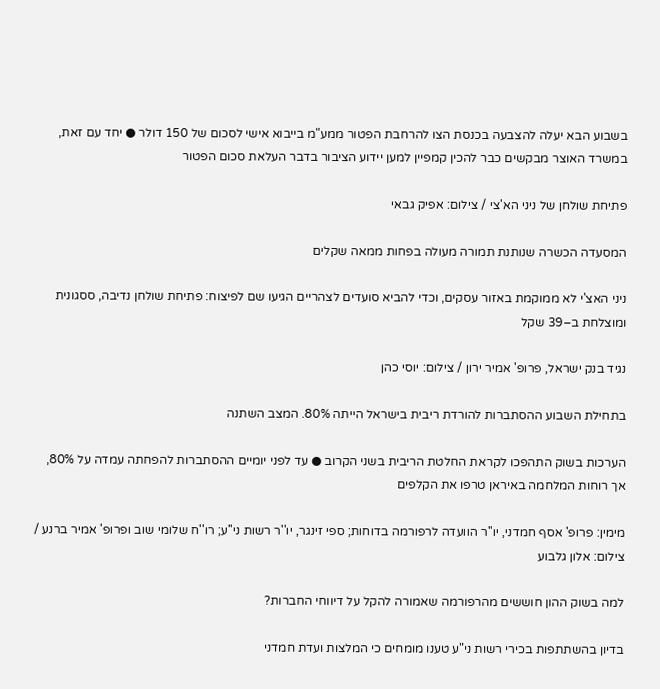בשבוע הבא יעלה להצבעה בכנסת הצו להרחבת הפטור ממע"מ בייבוא אישי לסכום של 150 דולר ● יחד עם זאת, במשרד האוצר מבקשים כבר להכין קמפיין למען יידוע הציבור בדבר העלאת סכום הפטור

פתיחת שולחן של ניני הא'צי / צילום: אפיק גבאי

המסעדה הכשרה שנותנת תמורה מעולה בפחות ממאה שקלים

ניני האצ'י לא ממוקמת באזור עסקים, וכדי להביא סועדים לצהריים הגיעו שם לפיצוח: פתיחת שולחן נדיבה, ססגונית ומוצלחת ב–39 שקל

נגיד בנק ישראל, פרופ' אמיר ירון / צילום: יוסי כהן

בתחילת השבוע ההסתברות להורדת ריבית בישראל הייתה 80%. המצב השתנה

הערכות בשוק התהפכו לקראת החלטת הריבית בשני הקרוב ● עד לפני יומיים ההסתברות להפחתה עמדה על 80%, אך רוחות המלחמה באיראן טרפו את הקלפים

מימין: פרופ' אסף חמדני, יו''ר הוועדה לרפורמה בדוחות; ספי זינגר, יו''ר רשות ני''ע; רו''ח שלומי שוב ופרופ' אמיר ברנע / צילום: אלון גלבוע

למה בשוק ההון חוששים מהרפורמה שאמורה להקל על דיווחי החברות?

בדיון בהשתתפות בכירי רשות ני"ע טענו מומחים כי המלצות ועדת חמדני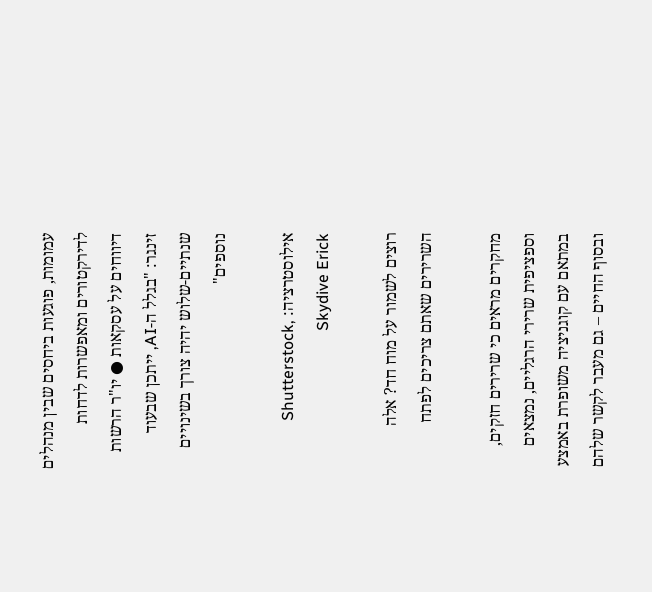עמומות, פוגעות ביחסים שבין מנהלים לדירקטורים ומאפשרות לדחות דיווחים על עסקאות ● יו"ר הרשות זינגר: "בגלל ה-AI, ייתכן שבעוד שנתיים-שלוש יהיה צורך בשינויים נוספים"

אילוסטרציה: Shutterstock, Skydive Erick

רוצים לשמור על מוח חד? אלה השרירים שאתם צריכים לפתח

מחקרים מראים כי שרירים חזקים, וספציפית שרירי הרגליים, נמצאים במתאם עם קוגניציה משופרת באמצע ובסוף החיים – גם מעבר לקשר שלהם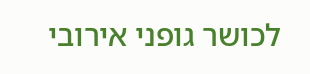לכושר גופני אירובי